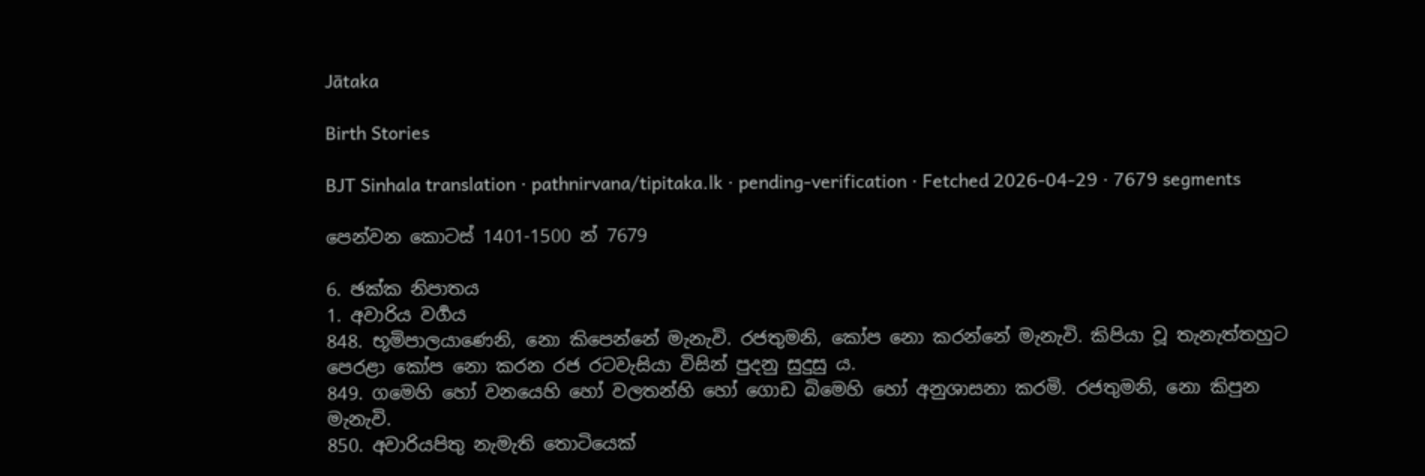Jātaka

Birth Stories

BJT Sinhala translation · pathnirvana/tipitaka.lk · pending-verification · Fetched 2026-04-29 · 7679 segments

පෙන්වන කොටස් 1401-1500 න් 7679

6. ඡක්ක නිපාතය
1. අවාරිය වර්‍ගය
848. භූමිපාලයාණෙනි, නො කිපෙන්නේ මැනැවි. රජතුමනි, කෝප නො කරන්නේ මැනැවි. කිපියා වූ තැනැත්තහුට පෙරළා කෝප නො කරන රජ රටවැසියා විසින් පුදනු සුදුසු ය.
849. ගමෙහි හෝ වනයෙහි හෝ වලතන්හි හෝ ගොඩ බිමෙහි හෝ අනුශාසනා කරමි. රජතුමනි, නො කිපුන මැනැවි.
850. අවාරියපිතු නැමැති තොටියෙක්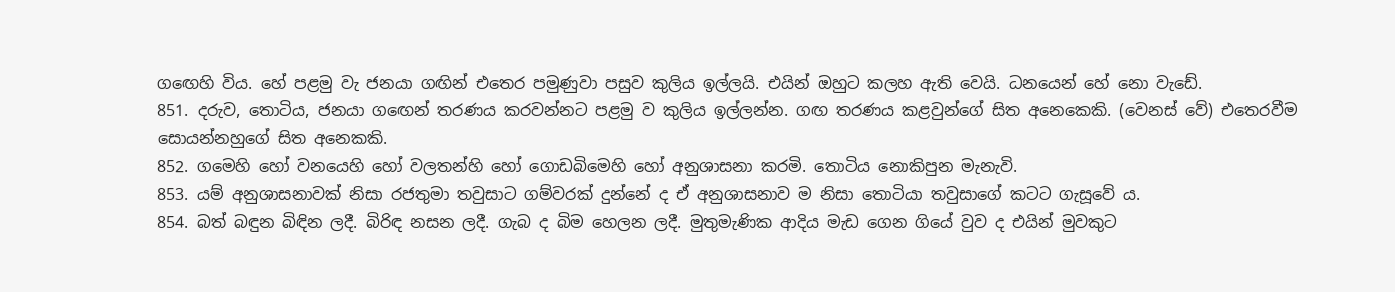ගඟෙහි විය. හේ පළමු වැ ජනයා ගඟින් එතෙර පමුණුවා පසුව කුලිය ඉල්ලයි. එයින් ඔහුට කලහ ඇති වෙයි. ධනයෙන් හේ නො වැඩේ.
851. දරුව, තොටිය, ජනයා ගඟෙන් තරණය කරවන්නට පළමු ව කුලිය ඉල්ලන්න. ගඟ තරණය කළවුන්ගේ සිත අනෙකෙකි. (වෙනස් වේ) එතෙරවීම සොයන්නහුගේ සිත අනෙකකි.
852. ගමෙහි හෝ වනයෙහි හෝ වලතන්හි හෝ ගොඩබිමෙහි හෝ අනුශාසනා කරමි. තොටිය නොකිපුන මැනැවි.
853. යම් අනුශාසනාවක් නිසා රජතුමා තවුසාට ගම්වරක් දුන්නේ ද ඒ අනුශාසනාව ම නිසා තොටියා තවුසාගේ කටට ගැසූවේ ය.
854. බත් බඳුන බිඳින ලදී. බිරිඳ නසන ලදී. ගැබ ද බිම හෙලන ලදී. මුතුමැණික ආදිය මැඩ ගෙන ගියේ වුව ද එයින් මුවකුට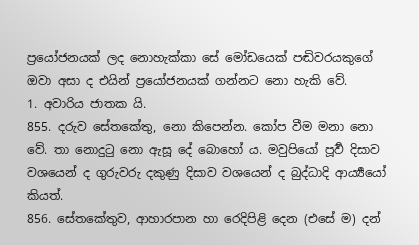ප්‍රයෝජනයක් ලද නොහැක්කා සේ මෝඩයෙක් පඬිවරයකුගේ ඔවා අසා ද එයින් ප්‍රයෝජනයක් ගන්නට නො හැකි වේ.
1. අවාරිය ජාතක යි.
855. දරුව සේතකේතු, නො කිපෙන්න. කෝප වීම මනා නො වේ. තා නොදුටු නො ඇසූ දේ බොහෝ ය. මවුපියෝ පූර්‍ව දිසාව වශයෙන් ද ගුරුවරු දකුණු දිසාව වශයෙන් ද බුද්ධාදි ආර්‍ය්‍යයෝ කියත්.
856. සේතකේතුව, ආහාරපාන හා රෙදිපිළි දෙන (එසේ ම) දන්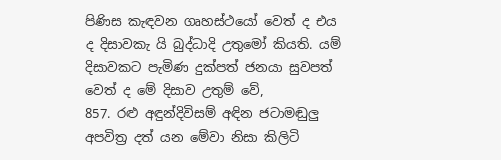පිණිස කැඳවන ගෘහස්ථයෝ වෙත් ද එය ද දිසාවකැ යි බුද්ධාදි උතුමෝ කියති. යම් දිසාවකට පැමිණ දුක්පත් ජනයා සුවපත් වෙත් ද මේ දිසාව උතුම් වේ,
857. රළු අඳුන්දිවිසම් අඳින ජටාමඬුලු අපවිත්‍ර දත් යන මේවා නිසා කිලිටි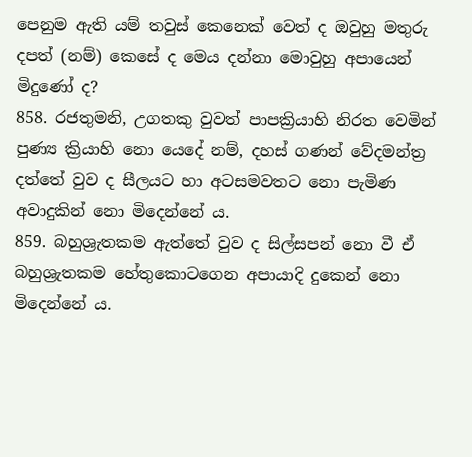පෙනුම ඇති යම් තවුස් කෙනෙක් වෙත් ද ඔවුහු මතුරු දපත් (නම්) කෙසේ ද මෙය දන්නා මොවුහු අපායෙන් මිදුණෝ ද?
858. රජතුමනි, උගතකු වුවත් පාපක්‍රියාහි නිරත වෙමින් පුණ්‍ය ක්‍රියාහි නො යෙදේ නම්, දහස් ගණන් වේදමන්ත්‍ර දත්තේ වුව ද සීලයට හා අටසමවතට නො පැමිණ අවාදුකින් නො මිදෙන්නේ ය.
859. බහුශ්‍රැතකම ඇත්තේ වුව ද සිල්සපන් නො වී ඒ බහුශ්‍රැතකම හේතුකොටගෙන අපායාදි දුකෙන් නො මිදෙන්නේ ය.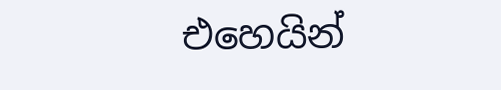එහෙයින්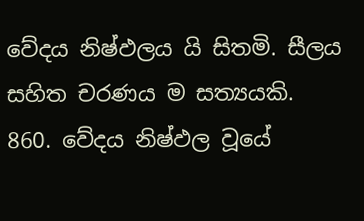වේදය නිෂ්ඵලය යි සිතමි. සීලය සහිත චරණය ම සත්‍යයකි.
860. වේදය නිෂ්ඵල වූයේ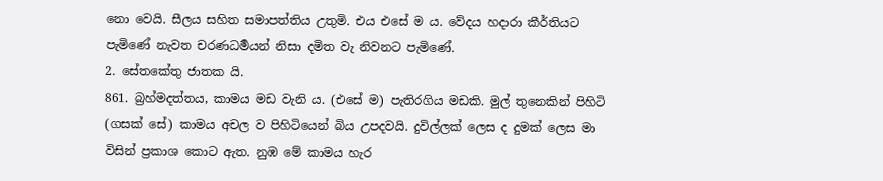නො වෙයි. සීලය සහිත සමාපත්තිය උතුමි. එය එසේ ම ය. වේදය හදාරා කීර්තියට පැමිණේ නැවත චරණධර්‍මයන් නිසා දමිත වැ නිවනට පැමිණේ.
2. සේතකේතු ජාතක යි.
861. බ්‍රහ්මදත්තය, කාමය මඩ වැනි ය. (එසේ ම) පැතිරගිය මඩකි. මුල් තුනෙකින් පිහිටි (ගසක් සේ) කාමය අචල ව පිහිටියෙන් බිය උපදවයි. දුවිල්ලක් ලෙස ද දුමක් ලෙස මා විසින් ප්‍රකාශ කොට ඇත. නුඹ මේ කාමය හැර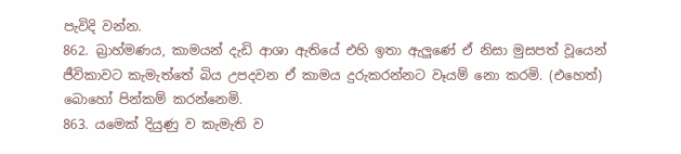පැවිදි වන්න.
862. බ්‍රාහ්මණය, කාමයන් දැඩි ආශා ඇතියේ එහි ඉතා ඇලුණේ ඒ නිසා මුසපත් වූයෙන් ජීවිකාවට කැමැත්තේ බිය උපදවන ඒ කාමය දුරුකරන්නට වෑයම් නො කරමි. (එහෙත්) බොහෝ පින්කම් කරන්නෙමි.
863. යමෙක් දියුණු ව කැමැති ව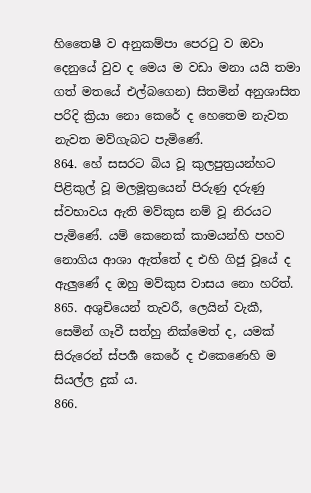හිතෛෂී ව අනුකම්පා පෙරටු ව ඔවා දෙනුයේ වුව ද මෙය ම වඩා මනා යයි තමා ගත් මතයේ එල්බගෙන) සිතමින් අනුශාසිත පරිදි ක්‍රියා නො කෙරේ ද හෙතෙම නැවත නැවත මව්ගැබට පැමිණේ.
864. හේ සසරට බිය වූ කුලපුත්‍රයන්හට පිළිකුල් වූ මලමූත්‍රයෙන් පිරුණු දරුණු ස්වභාවය ඇති මව්කුස නම් වූ නිරයට පැමිණේ. යම් කෙනෙක් කාමයන්හි පහව නොගිය ආශා ඇත්තේ ද එහි ගිජු වූයේ ද ඇලුණේ ද ඔහු මව්කුස වාසය නො හරිත්.
865. අශුචියෙන් තැවරී, ලෙයින් වැකී, සෙමින් ගෑවී සත්හු නික්මෙත් ද, යමක් සිරුරෙන් ස්පර්‍ශ කෙරේ ද එකෙණෙහි ම සියල්ල දුක් ය.
866.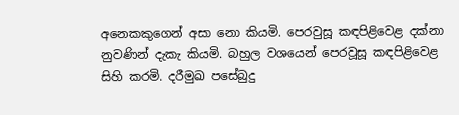අනෙකකුගෙන් අසා නො කියමි. පෙරවුසූ කඳපිළිවෙළ දක්නා නුවණින් දැකැ කියමි. බහුල වශයෙන් පෙරවූසූ කඳපිළිවෙළ සිහි කරමි. දරීමුඛ පසේබුදු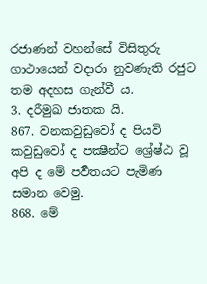රජාණන් වහන්සේ විසිතුරු ගාථායෙන් වදාරා නුවණැති රජුට තම අදහස ගැන්වී ය.
3. දරීමුඛ ජාතක යි.
867. වනකවුඩුවෝ ද පියවි කවුඩුවෝ ද පක්‍ෂීන්ට ශ්‍රේෂ්ඨ වූ අපි ද මේ පර්‍වතයට පැමිණ සමාන වෙමු.
868. මේ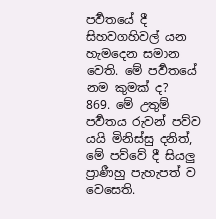පර්‍වතයේ දී සිහවගහිවල් යන හැමදෙන සමාන වෙති. මේ පර්‍වතයේ නම කුමක් ද?
869. මේ උතුම් පර්‍වතය රුවන් පව්ව යයි මිනිස්සු දනිත්, මේ පව්වේ දී සියලු ප්‍රාණීහු පැහැපත් ව වෙසෙති.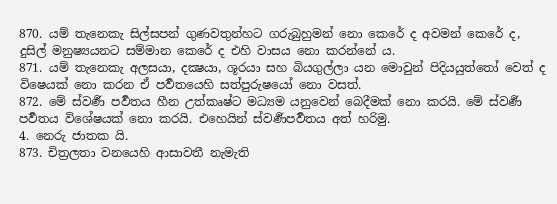870. යම් තැනෙකැ සිල්සපන් ගුණවතුන්හට ගරුබුහුමන් නො කෙරේ ද අවමන් කෙරේ ද, දුසිල් මනුෂ්‍යයනට සම්මාන කෙරේ ද එහි වාසය නො කරන්නේ ය.
871. යම් තැනෙකැ අලසයා, දක්‍ෂයා, ශූරයා සහ බියගුල්ලා යන මොවුන් පිදියයුත්තෝ වෙත් ද විෂෙයක් නො කරන ඒ පර්‍වතයෙහි සත්පුරුෂයෝ නො වසත්.
872. මේ ස්වර්‍ණ පර්‍වතය හීන උත්කෘෂ්ට මධ්‍යම යනුවෙන් බෙදීමක් නො කරයි. මේ ස්වර්‍ණ පර්‍වතය විශේෂයක් නො කරයි. එහෙයින් ස්වර්‍ණපර්‍වතය අත් හරිමු.
4. නෙරු ජාතක යි.
873. චිත්‍රලතා වනයෙහි ආසාවතී නැමැති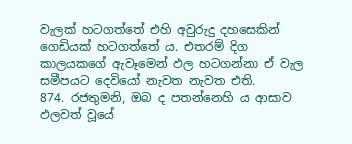වැලක් හටගත්තේ එහි අවුරුදු දහසෙකින් ගෙඩියක් හටගත්තේ ය. එතරම් දිග කාලයකගේ ඇවෑමෙන් ඵල හටගන්නා ඒ වැල සමීපයට දෙවියෝ නැවත නැවත එති.
874. රජතුමනි, ඔබ ද පතන්නෙහි ය ආසාව ඵලවත් වූයේ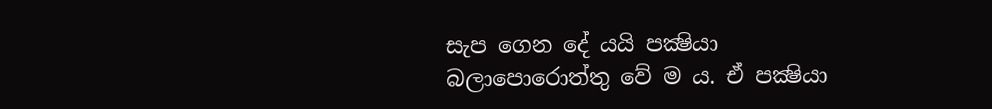සැප ගෙන දේ යයි පක්‍ෂියා බලාපොරොත්තු වේ ම ය. ඒ පක්‍ෂියා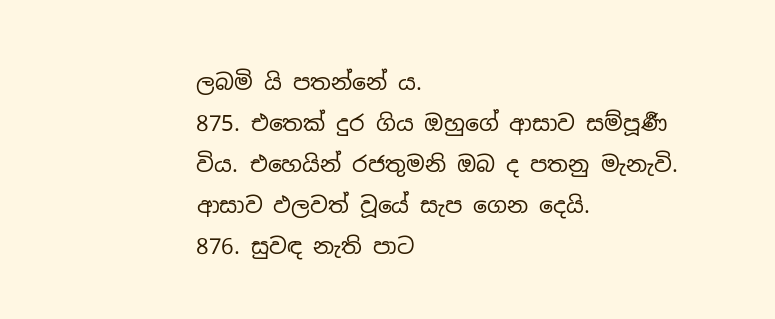ලබමි යි පතන්නේ ය.
875. එතෙක් දුර ගිය ඔහුගේ ආසාව සම්පූර්‍ණ විය. එහෙයින් රජතුමනි ඔබ ද පතනු මැනැවි. ආසාව ඵලවත් වූයේ සැප ගෙන දෙයි.
876. සුවඳ නැති පාට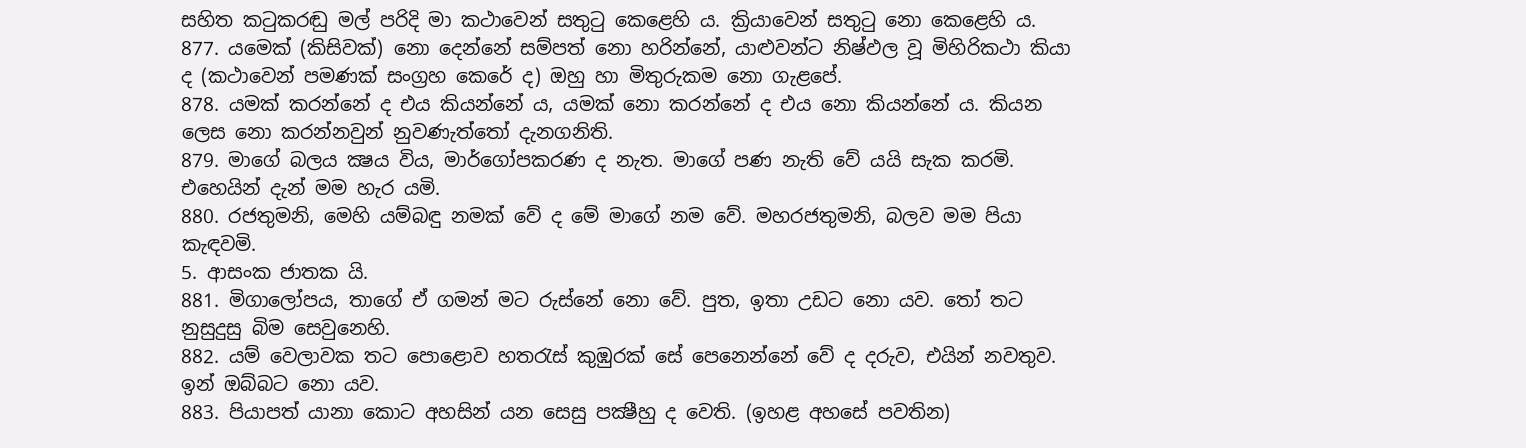සහිත කටුකරඬු මල් පරිදි මා කථාවෙන් සතුටු කෙළෙහි ය. ක්‍රියාවෙන් සතුටු නො කෙළෙහි ය.
877. යමෙක් (කිසිවක්) නො දෙන්නේ සම්පත් නො හරින්නේ, යාළුවන්ට නිෂ්ඵල වූ මිහිරිකථා කියා ද (කථාවෙන් පමණක් සංග්‍රහ කෙරේ ද) ඔහු හා මිතුරුකම නො ගැළපේ.
878. යමක් කරන්නේ ද එය කියන්නේ ය, යමක් නො කරන්නේ ද එය නො කියන්නේ ය. කියන ලෙස නො කරන්නවුන් නුවණැත්තෝ දැනගනිති.
879. මාගේ බලය ක්‍ෂය විය, මාර්ගෝපකරණ ද නැත. මාගේ පණ නැති වේ යයි සැක කරමි. එහෙයින් දැන් මම හැර යමි.
880. රජතුමනි, මෙහි යම්බඳු නමක් වේ ද මේ මාගේ නම වේ. මහරජතුමනි, බලව මම පියා කැඳවමි.
5. ආසංක ජාතක යි.
881. මිගාලෝපය, තාගේ ඒ ගමන් මට රුස්නේ නො වේ. පුත, ඉතා උඩට නො යව. තෝ තට නුසුදුසු බිම සෙවුනෙහි.
882. යම් වෙලාවක තට පොළොව හතරැස් කුඹුරක් සේ පෙනෙන්නේ වේ ද දරුව, එයින් නවතුව. ඉන් ඔබ්බට නො යව.
883. පියාපත් යානා කොට අහසින් යන සෙසු පක්‍ෂීහු ද වෙති. (ඉහළ අහසේ පවතින)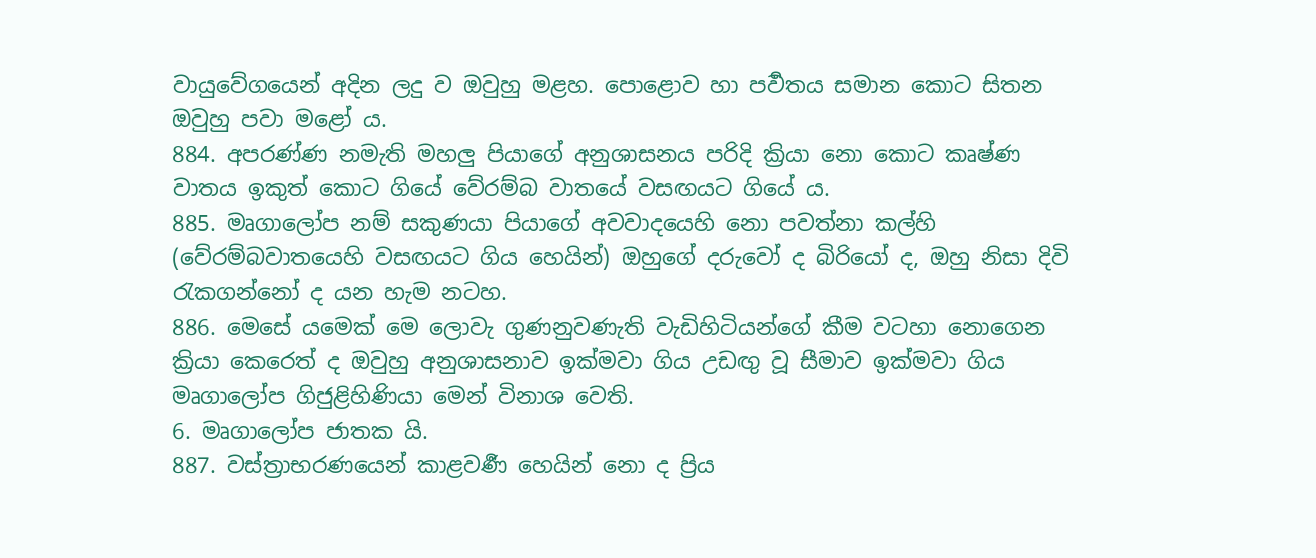වායුවේගයෙන් අදින ලදු ව ඔවුහු මළහ. පොළොව හා පර්‍වතය සමාන කොට සිතන ඔවුහු පවා මළෝ ය.
884. අපරණ්ණ නමැති මහලු පියාගේ අනුශාසනය පරිදි ක්‍රියා නො කොට කෘෂ්ණ වාතය ඉකුත් කොට ගියේ වේරම්බ වාතයේ වසඟයට ගියේ ය.
885. මෘගාලෝප නම් සකුණයා පියාගේ අවවාදයෙහි නො පවත්නා කල්හි (වේරම්බවාතයෙහි වසඟයට ගිය හෙයින්) ඔහුගේ දරුවෝ ද බිරියෝ ද, ඔහු නිසා දිවි රැකගන්නෝ ද යන හැම නටහ.
886. මෙසේ යමෙක් මෙ ලොවැ ගුණනුවණැති වැඩිහිටියන්ගේ කීම වටහා නොගෙන ක්‍රියා කෙරෙත් ද ඔවුහු අනුශාසනාව ඉක්මවා ගිය උඩඟු වූ සීමාව ඉක්මවා ගිය මෘගාලෝප ගිජුළිහිණියා මෙන් විනාශ වෙති.
6. මෘගාලෝප ජාතක යි.
887. වස්ත්‍රාභරණයෙන් කාළවර්‍ණ හෙයින් නො ද ප්‍රිය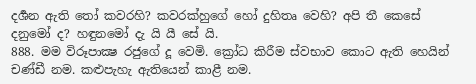දර්‍ශන ඇති තෝ කවරහි? කවරක්හුගේ හෝ දුහිතෘ වෙහි? අපි තී කෙසේ දනුමෝ ද? හඳුනමෝ දැ යි යී සේ යි.
888. මම විරූපාක්‍ෂ රජුගේ දූ වෙමි. ක්‍රෝධ කිරීම ස්වභාව කොට ඇති හෙයින් චණ්ඩී නම. කළුපැහැ ඇතියෙන් කාළී නම.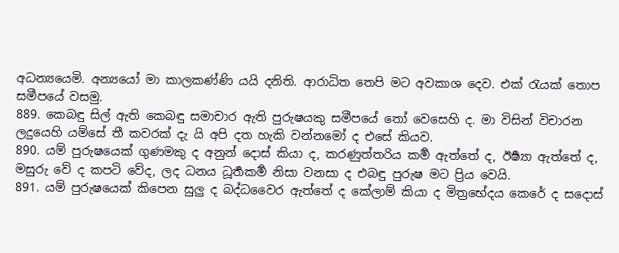අධන්‍යයෙමි. අන්‍යයෝ මා කාලකණ්ණි යයි දනිති. ආරාධිත තෙපි මට අවකාශ දෙව. එක් රැයක් තොප සමීපයේ වසමු.
889. කෙබඳු සිල් ඇති කෙබඳු සමාචාර ඇති පුරුෂයකු සමීපයේ තෝ වෙසෙහි ද. මා විසින් විචාරන ලදුයෙහි යම්සේ තී කවරක් දැ යි අපි දත හැකි වන්නමෝ ද එසේ කියව.
890. යම් පුරුෂයෙක් ගුණමකු ද අනුන් දොස් කියා ද, කරණුත්තරිය කර්‍ම ඇත්තේ ද, ඊර්‍ෂ්‍යා ඇත්තේ ද, මසුරු වේ ද කපටි වේද, ලද ධනය ධූර්‍තකර්‍ම නිසා වනසා ද එබඳු පුරුෂ මට ප්‍රිය වෙයි.
891. යම් පුරුෂයෙක් කිපෙන සුලු ද බද්ධවෛර ඇත්තේ ද කේලාම් කියා ද මිත්‍රභේදය කෙරේ ද සදොස්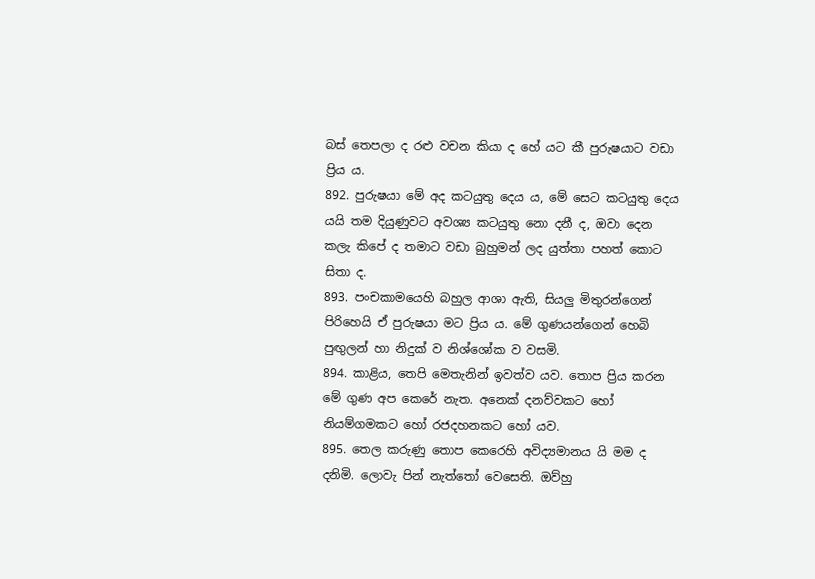බස් තෙපලා ද රළු වචන කියා ද හේ යට කී පුරුෂයාට වඩා ප්‍රිය ය.
892. පුරුෂයා මේ අද කටයුතු දෙය ය, මේ සෙට කටයුතු දෙය යයි තම දියුණුවට අවශ්‍ය කටයුතු නො දනී ද, ඔවා දෙන කලැ කිපේ ද තමාට වඩා බුහුමන් ලද යුත්තා පහත් කොට සිතා ද.
893. පංචකාමයෙහි බහුල ආශා ඇති, සියලු මිතුරන්ගෙන් පිරිහෙයි ඒ පුරුෂයා මට ප්‍රිය ය. මේ ගුණයන්ගෙන් හෙබි පුඟුලන් හා නිදුක් ව නිශ්ශෝක ව වසමි.
894. කාළිය, තෙපි මෙතැනින් ඉවත්ව යව. තොප ප්‍රිය කරන මේ ගුණ අප කෙරේ නැත. අනෙක් දනව්වකට හෝ නියම්ගමකට හෝ රජදහනකට හෝ යව.
895. තෙල කරුණු තොප කෙරෙහි අවිද්‍යමානය යි මම ද දනිමි. ලොවැ පින් නැත්තෝ වෙසෙති. ඔව්හු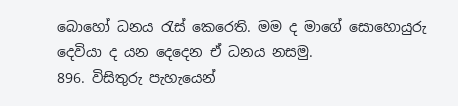බොහෝ ධනය රැස් කෙරෙති. මම ද මාගේ සොහොයුරු දෙවියා ද යන දෙදෙන ඒ ධනය නසමු.
896. විසිතුරු පැහැයෙන්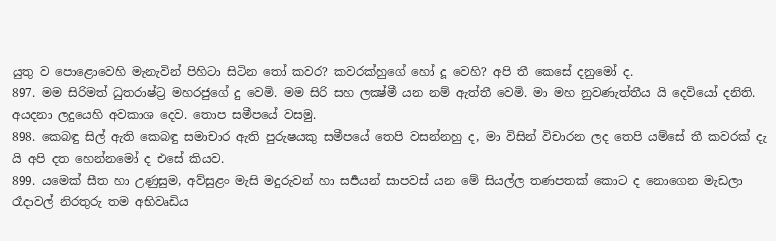යුතු ව පොළොවෙහි මැනැවින් පිහිටා සිටින තෝ කවර? කවරක්හුගේ හෝ දූ වෙහි? අපි තී කෙසේ දනුමෝ ද.
897. මම සිරිමත් ධුතරාෂ්ට්‍ර මහරජුගේ දු වෙමි. මම සිරි සහ ලක්‍ෂ්මී යන නම් ඇත්තී වෙමි. මා මහ නුවණැත්තීය යි දෙවියෝ දනිති. අයදනා ලදුයෙහි අවකාශ දෙව. තොප සමීපයේ වසමු.
898. කෙබඳු සිල් ඇති කෙබඳු සමාචාර ඇති පුරුෂයකු සමීපයේ තෙපි වසන්නහු ද, මා විසින් විචාරන ලද තෙපි යම්සේ තී කවරක් දැ යි අපි දත හෙන්නමෝ ද එසේ කියව.
899. යමෙක් සීත හා උණුසුම, අව්සුළං මැසි මදුරුවන් හා සර්‍පයන් සාපවස් යන මේ සියල්ල තණපතක් කොට ද නොගෙන මැඩලා රෑදාවල් නිරතුරු තම අභිවෘඩිය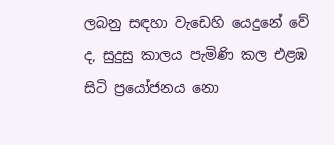ලබනු සඳහා වැඩෙහි යෙදුනේ වේ ද, සුදුසු කාලය පැමිණි කල එළඹ සිටි ප්‍රයෝජනය නො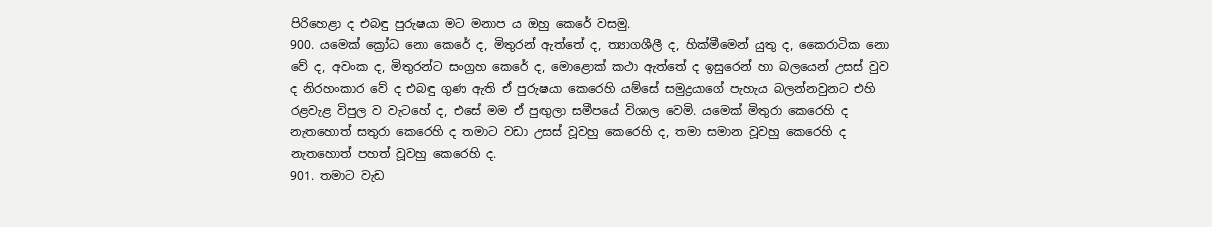පිරිහෙළා ද එබඳු පුරුෂයා මට මනාප ය ඔහු කෙරේ වසමු.
900. යමෙක් ක්‍රෝධ නො කෙරේ ද, මිතුරන් ඇත්තේ ද, ත්‍යාගශීලී ද, හික්මීමෙන් යුතු ද, කෛරාටික නො වේ ද, අවංක ද, මිතුරන්ට සංග්‍රහ කෙරේ ද, මොළොක් කථා ඇත්තේ ද ඉසුරෙන් හා බලයෙන් උසස් වුව ද නිරහංකාර වේ ද එබඳු ගුණ ඇති ඒ පුරුෂයා කෙරෙහි යම්සේ සමුද්‍රයාගේ පැහැය බලන්නවුනට එහි රළවැළ විපුල ව වැටහේ ද, එසේ මම ඒ පුඟුලා සමීපයේ විශාල වෙමි. යමෙක් මිතුරා කෙරෙහි ද නැතහොත් සතුරා කෙරෙහි ද තමාට වඩා උසස් වූවහු කෙරෙහි ද, තමා සමාන වූවහු කෙරෙහි ද නැතහොත් පහත් වූවහු කෙරෙහි ද.
901. තමාට වැඩ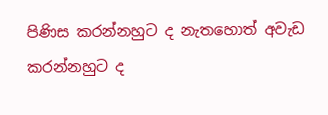පිණිස කරන්නහුට ද නැතහොත් අවැඩ කරන්නහුට ද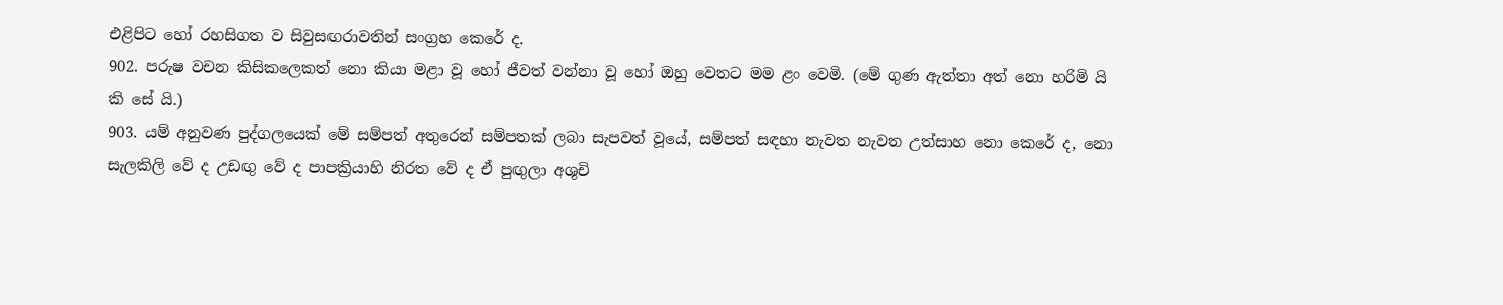එළිපිට හෝ රහසිගත ව සිවුසඟරාවතින් සංග්‍රහ කෙරේ ද.
902. පරුෂ වචන කිසිකලෙකත් නො කියා මළා වූ හෝ ජීවත් වන්නා වූ හෝ ඔහු වෙතට මම ළං වෙමි. (මේ ගුණ ඇත්තා අත් නො හරිමි යි කි සේ යි.)
903. යම් අනුවණ පුද්ගලයෙක් මේ සම්පත් අතුරෙන් සම්පතක් ලබා සැපවත් වූයේ, සම්පත් සඳහා නැවත නැවත උත්සාහ නො කෙරේ ද, නො සැලකිලි වේ ද උඩඟු වේ ද පාපක්‍රියාහි නිරත වේ ද ඒ පුඟුලා අශුචි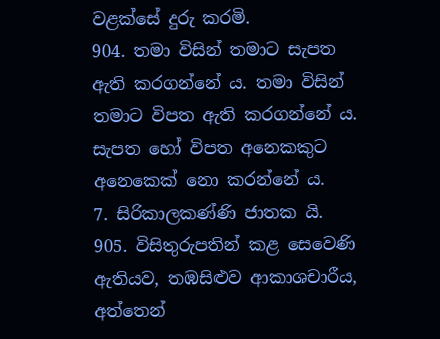වළක්සේ දුරු කරමි.
904. තමා විසින් තමාට සැපත ඇති කරගන්නේ ය. තමා විසින් තමාට විපත ඇති කරගන්නේ ය. සැපත හෝ විපත අනෙකකුට අනෙකෙක් නො කරන්නේ ය.
7. සිරිකාලකණ්ණි ජාතක යි.
905. විසිතුරුපතින් කළ සෙවෙණි ඇතියව, තඹසිළුව ආකාශචාරීය, අත්තෙන්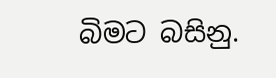බිමට බසිනු.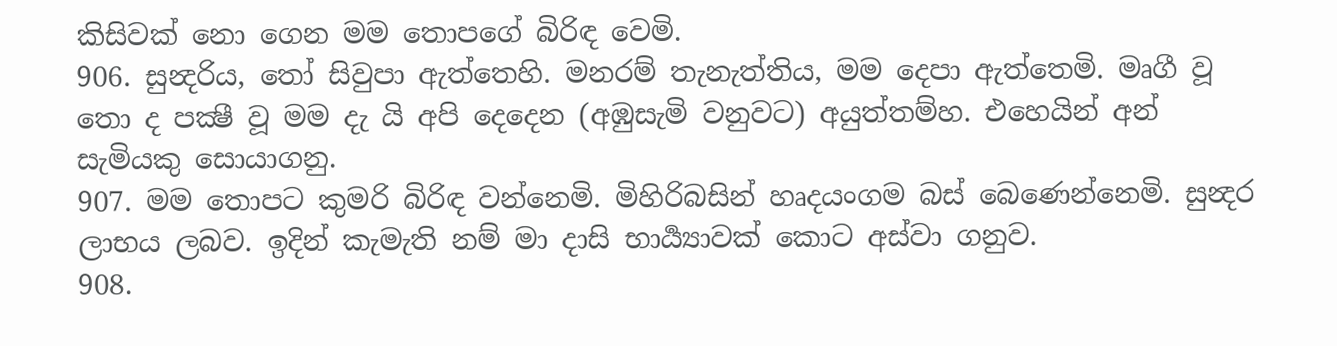කිසිවක් නො ගෙන මම තොපගේ බිරිඳ වෙමි.
906. සුන්‍දරිය, තෝ සිවුපා ඇත්තෙහි. මනරම් තැනැත්තිය, මම දෙපා ඇත්තෙමි. මෘගී වූ තො ද පක්‍ෂී වූ මම දැ යි අපි දෙදෙන (අඹුසැමි වනුවට) අයුත්තම්හ. එහෙයින් අන් සැමියකු සොයාගනු.
907. මම තොපට කුමරි බිරිඳ වන්නෙමි. මිහිරිබසින් හෘදයංගම බස් බෙණෙන්නෙමි. සුන්‍දර ලාභය ලබව. ඉදින් කැමැති නම් මා දාසි භාර්‍ය්‍යාවක් කොට අස්වා ගනුව.
908.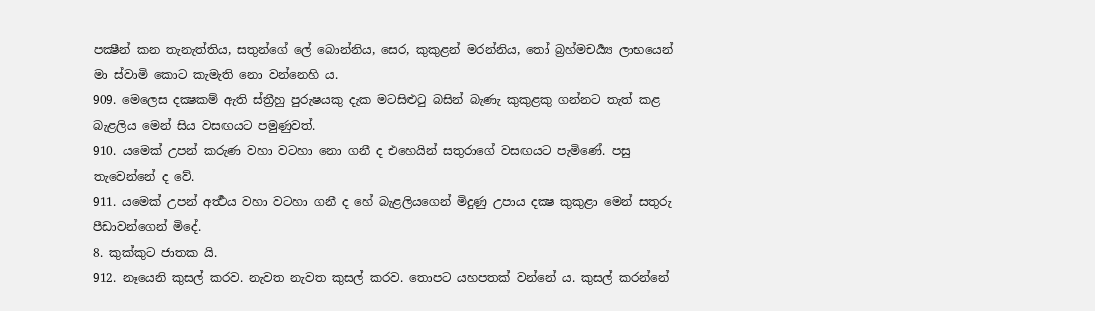පක්‍ෂීන් කන තැනැත්තිය, සතුන්ගේ ලේ බොන්නිය, සෙර, කුකුළන් මරන්නිය, තෝ බ්‍රහ්මචර්‍ය්‍ය ලාභයෙන් මා ස්වාමි කොට කැමැති නො වන්නෙහි ය.
909. මෙලෙස දක්‍ෂකම් ඇති ස්ත්‍රීහු පුරුෂයකු දැක මටසිළුටු බසින් බැණැ කුකුළකු ගන්නට තැත් කළ බැළලිය මෙන් සිය වසඟයට පමුණුවත්.
910. යමෙක් උපන් කරුණ වහා වටහා නො ගනී ද එහෙයින් සතුරාගේ වසඟයට පැමිණේ. පසු තැවෙන්නේ ද වේ.
911. යමෙක් උපන් අර්‍ත්‍ථය වහා වටහා ගනී ද හේ බැළලියගෙන් මිදුණු උපාය දක්‍ෂ කුකුළා මෙන් සතුරු පීඩාවන්ගෙන් මිදේ.
8. කුක්කුට ජාතක යි.
912. නෑයෙනි කුසල් කරව. නැවත නැවත කුසල් කරව. තොපට යහපතක් වන්නේ ය. කුසල් කරන්නේ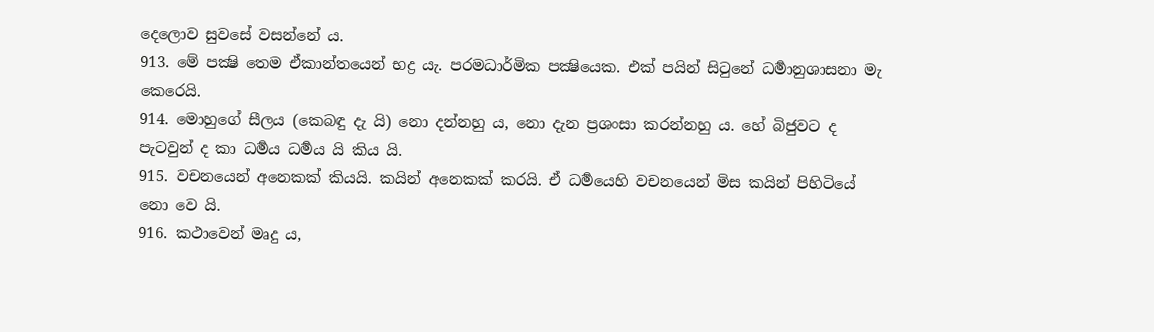දෙලොව සුවසේ වසන්නේ ය.
913. මේ පක්‍ෂි තෙම ඒකාන්තයෙන් භද්‍ර යැ. පරමධාර්මික පක්‍ෂියෙක. එක් පයින් සිටුනේ ධර්‍මානුශාසනා මැ කෙරෙයි.
914. මොහුගේ සීලය (කෙබඳු දැ යි) නො දන්නහු ය, නො දැන ප්‍රශංසා කරන්නහු ය. හේ බිජුවට ද පැටවුන් ද කා ධර්‍මය ධර්‍මය යි කිය යි.
915. වචනයෙන් අනෙකක් කියයි. කයින් අනෙකක් කරයි. ඒ ධර්‍මයෙහි වචනයෙන් මිස කයින් පිහිටියේ නො වෙ යි.
916. කථාවෙන් මෘදු ය,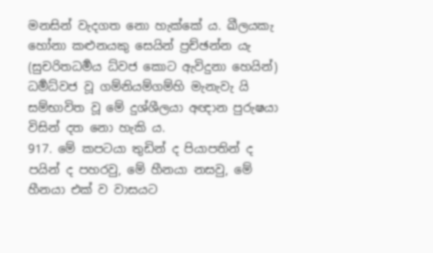මනසින් වැදගත නො හැක්කේ ය. ඛීලයකැ හෝනා කළුනයකු සෙයින් ප්‍රච්ඡන්න යැ (සුචරිතධර්‍මය ධ්වජ කොට ඇවිදුනා හෙයින්) ධර්‍මධ්වජ වූ ගම්නියම්ගම්හි මැනැවැ යි සම්භාවිත වූ මේ දුශ්ශීලයා අඥාන පුරුෂයා විසින් දත නො හැකි ය.
917. මේ කපටයා තුඩින් ද පියාපතින් ද පයින් ද පහරවු, මේ හීනයා නසවු, මේ හීනයා එක් ව වාසයට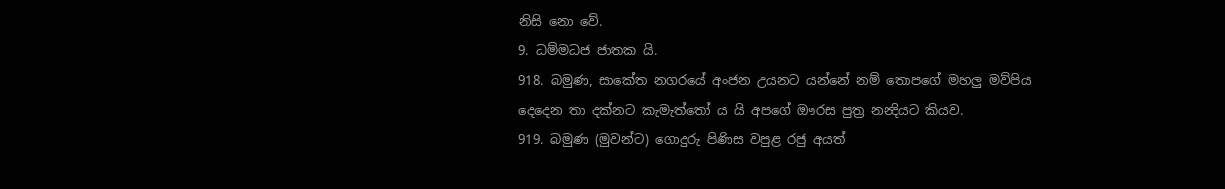නිසි නො වේ.
9. ධම්මධජ ජාතක යි.
918. බමුණ, සාකේත නගරයේ අංජන උයනට යන්නේ නම් තොපගේ මහලු මව්පිය දෙදෙන තා දක්නට කැමැත්තෝ ය යි අපගේ ඖරස පුත්‍ර නන්‍දියට කියව.
919. බමුණ (මුවන්ට) ගොදුරු පිණිස වපුළ රජු අයත්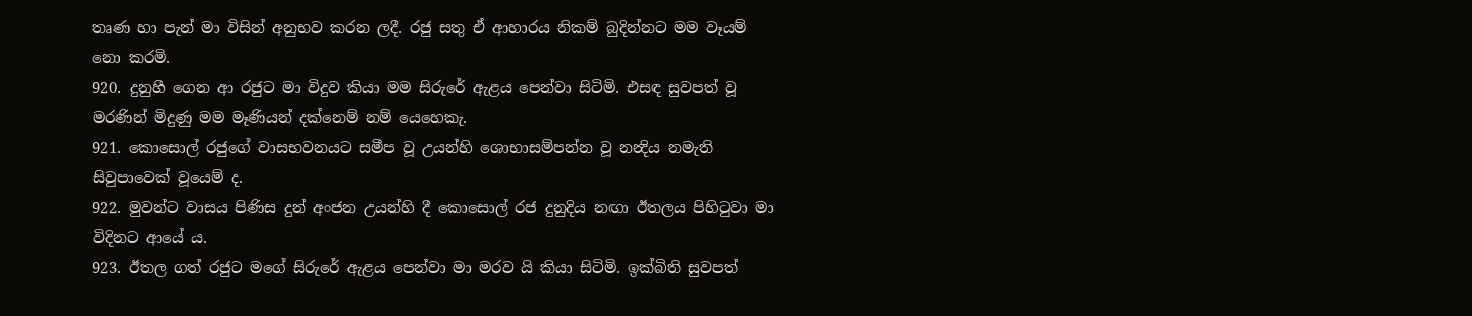තෘණ හා පැන් මා විසින් අනුභව කරන ලදී. රජු සතු ඒ ආහාරය නිකම් බුදින්නට මම වෑයම් නො කරමි.
920. දුනුහී ගෙන ආ රජුට මා විදුව කියා මම සිරුරේ ඇළය පෙන්වා සිටිමි. එසඳ සුවපත් වූ මරණින් මිදුණු මම මෑණියන් දක්නෙම් නම් යෙහෙකැ.
921. කොසොල් රජුගේ වාසභවනයට සමීප වූ උයන්හි ශොභාසම්පන්න වූ නන්‍දිය නමැති සිවුපාවෙක් වූයෙම් ද.
922. මුවන්ට වාසය පිණිස දුන් අංජන උයන්හි දී කොසොල් රජ දුනුදිය නඟා ඊතලය පිහිටුවා මා විදිනට ආයේ ය.
923. ඊතල ගත් රජුට මගේ සිරුරේ ඇළය පෙන්වා මා මරව යි කියා සිටිමි. ඉක්බිති සුවපත්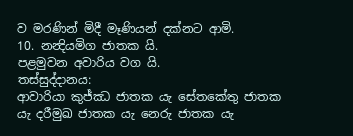ව මරණින් මිදී මෑණියන් දක්නට ආමි.
10. නන්‍දියමිග ජාතක යි.
පළමුවන අවාරිය වග යි.
තස්සුද්දානය:
ආවාරියා කුජ්ඣ ජාතක යැ සේතකේතු ජාතක යැ දරීමුඛ ජාතක යැ නෙරු ජාතක යැ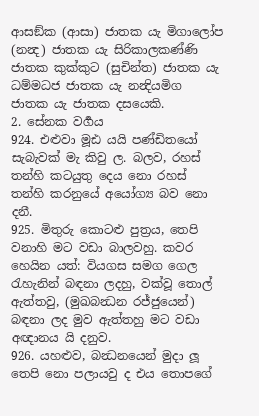ආසඞ්ක (ආසා) ජාතක යැ මිගාලෝප (නන්‍ද) ජාතක යැ සිරිකාලකණ්ණි ජාතක කුක්කුට (සුචින්ත) ජාතක යැ ධම්මධජ ජාතක යැ නන්‍දියමිග ජාතක යැ ජාතක දසයෙකි.
2. සේනක වර්‍ගය
924. එළුවා මූඪ යයි පණ්ඩිතයෝ සැබැවක් මැ කිවු ල. බලව, රහස් තන්හි කටයුතු දෙය නො රහස් තන්හි කරනුයේ අයෝග්‍ය බව නො දනී.
925. මිතුරු කොටළු පුත්‍රය, තෙපි වනාහි මට වඩා බාලවහු. කවර හෙයින යත්: වියගස සමග ගෙල රැහැනින් බඳනා ලදහු, වක්වූ තොල් ඇත්තවු, (මුඛබන්‍ධන රජ්ජුයෙන්) බඳනා ලද මුව ඇත්තහු මට වඩා අඥානය යි දනුව.
926. යහළුව, බන්‍ධනයෙන් මුදා ලූ තෙපි නො පලායවු ද එය තොපගේ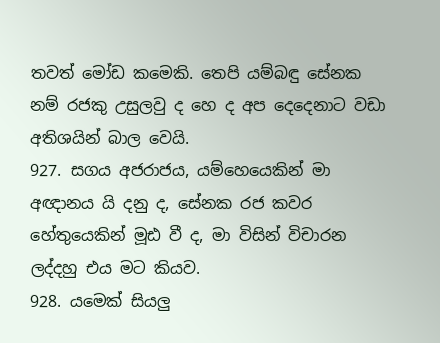තවත් මෝඩ කමෙකි. තෙපි යම්බඳු සේනක නම් රජකු උසුලවු ද හෙ ද අප දෙදෙනාට වඩා අතිශයින් බාල වෙයි.
927. සගය අජරාජය, යම්හෙයෙකින් මා අඥානය යි දනු ද, සේනක රජ කවර හේතුයෙකින් මූඪ වී ද, මා විසින් විචාරන ලද්දහු එය මට කියව.
928. යමෙක් සියලු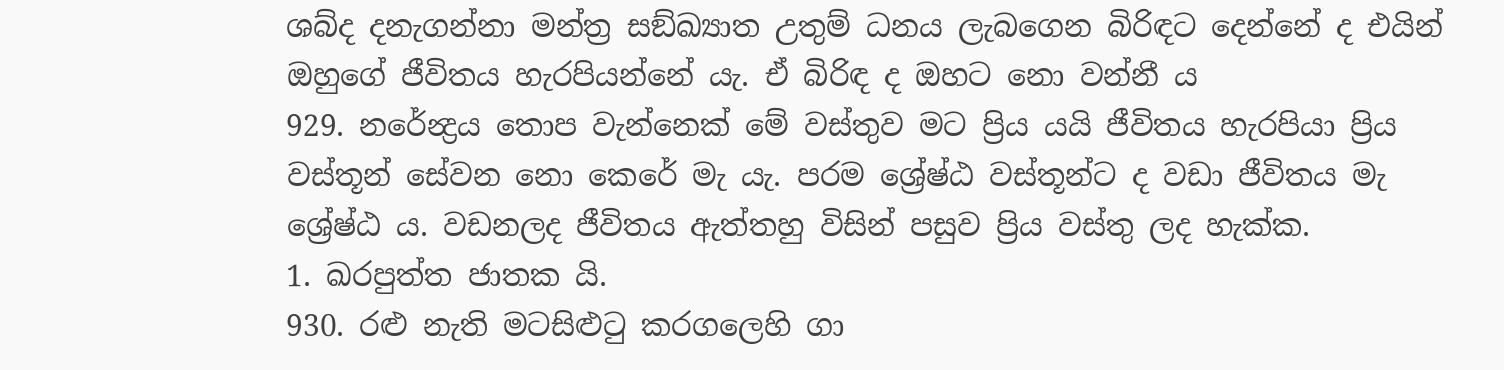ශබ්ද දනැගන්නා මන්ත්‍ර සඞ්ඛ්‍යාත උතුම් ධනය ලැබගෙන බිරිඳට දෙන්නේ ද එයින් ඔහුගේ ජීවිතය හැරපියන්නේ යැ. ඒ බිරිඳ ද ඔහට නො වන්නී ය
929. නරේන්‍ද්‍රය තොප වැන්නෙක් මේ වස්තුව මට ප්‍රිය යයි ජීවිතය හැරපියා ප්‍රිය වස්තූන් සේවන නො කෙරේ මැ යැ. පරම ශ්‍රේෂ්ඨ වස්තූන්ට ද වඩා ජීවිතය මැ ශ්‍රේෂ්ඨ ය. වඩනලද ජීවිතය ඇත්තහු විසින් පසුව ප්‍රිය වස්තු ලද හැක්ක.
1. ඛරපුත්ත ජාතක යි.
930. රළු නැති මටසිළුටු කරගලෙහි ගා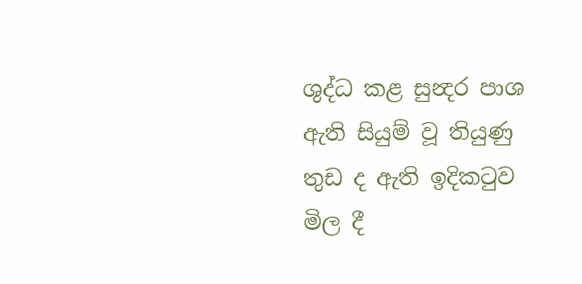ශුද්ධ කළ සුන්‍දර පාශ ඇති සියුම් වූ තියුණු තුඩ ද ඇති ඉදිකටුව මිල දී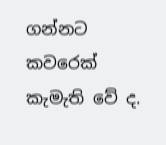ගන්නට කවරෙක් කැමැති වේ ද.